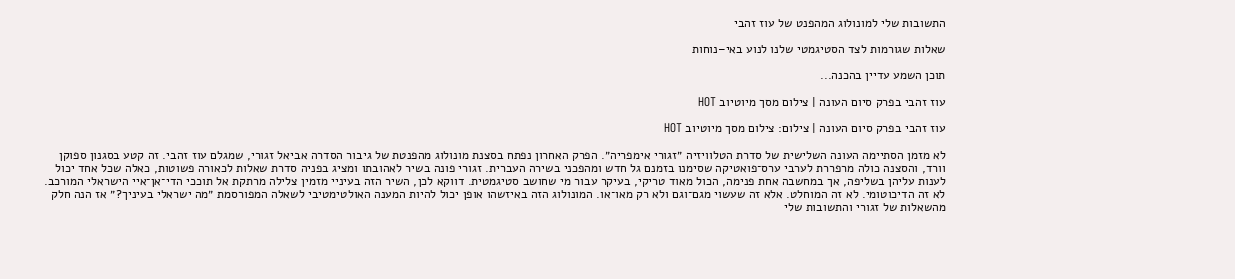התשובות שלי למונולוג המהפנט של עוז זהבי

שאלות שגורמות לצד הסטיגמטי שלנו לנוע באי–נוחות

תוכן השמע עדיין בהכנה...

עוז זהבי בפרק סיום העונה | צילום מסך מיוטיוב HOT

עוז זהבי בפרק סיום העונה | צילום: צילום מסך מיוטיוב HOT

לא מזמן הסתיימה העונה השלישית של סדרת הטלוויזיה ״זגורי אימפריה״. הפרק האחרון נפתח בסצנת מונולוג מהפנטת של גיבור הסדרה אביאל זגורי, שמגלם עוז זהבי. זה קטע בסגנון ספוקן וורד, והסצנה כולה מרפררת לערבי ערס־פואטיקה שסימנו בזמנם גל חדש ומהפכני בשירה העברית. זגורי פונה בשיר לאהובתו ומציג בפניה סדרת שאלות לכאורה פשוטות, כאלה שכל אחד יכול לענות עליהן בשליפה, אך במחשבה אחת פנימה, הכול מאוד טריקי, בעיקר עבור מי שחושב סטיגמטית. דווקא לכן, השיר הזה בעיניי מזמין צלילה מרתקת אל תוככי הדי־אן־איי הישראלי המורכב. לא זה הדיכוטומי. לא זה המוחלט. אלא זה שעשוי מגם־וגם ולא רק מאו־או. המונולוג הזה באיזשהו אופן יכול להיות המענה האולטימטיבי לשאלה המפורסמת ״מה ישראלי בעיניך?״ אז הנה חלק מהשאלות של זגורי והתשובות שלי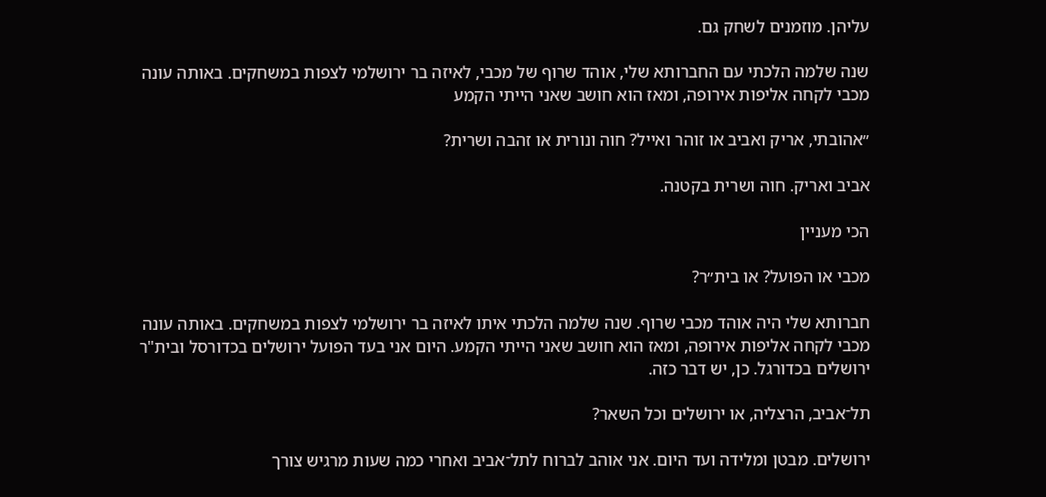עליהן. מוזמנים לשחק גם.

שנה שלמה הלכתי עם החברותא שלי, אוהד שרוף של מכבי, לאיזה בר ירושלמי לצפות במשחקים. באותה עונה מכבי לקחה אליפות אירופה, ומאז הוא חושב שאני הייתי הקמע

״אהובתי, אריק ואביב או זוהר ואייל? חוה ונורית או זהבה ושרית?

אביב ואריק. חוה ושרית בקטנה.

הכי מעניין

מכבי או הפועל? או בית״ר?

חברותא שלי היה אוהד מכבי שרוף. שנה שלמה הלכתי איתו לאיזה בר ירושלמי לצפות במשחקים. באותה עונה מכבי לקחה אליפות אירופה, ומאז הוא חושב שאני הייתי הקמע. היום אני בעד הפועל ירושלים בכדורסל ובית"ר ירושלים בכדורגל. כן, יש דבר כזה.

תל־אביב, הרצליה, או ירושלים וכל השאר?

ירושלים. מבטן ומלידה ועד היום. אני אוהב לברוח לתל־אביב ואחרי כמה שעות מרגיש צורך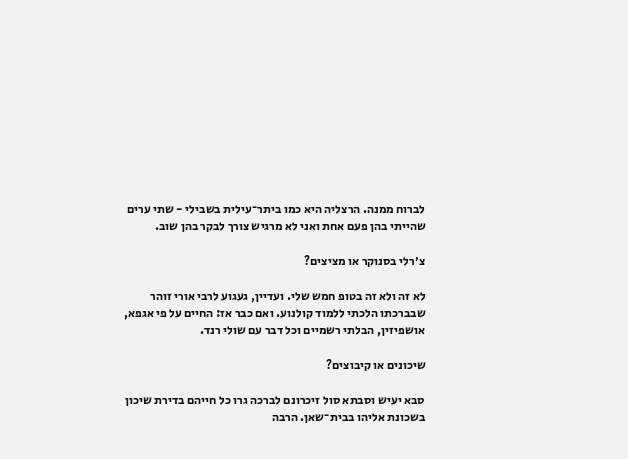לברוח ממנה. הרצליה היא כמו ביתר־עילית בשבילי - שתי ערים שהייתי בהן פעם אחת ואני לא מרגיש צורך לבקר בהן שוב.

צ׳רלי בסנוקר או מציצים?

לא זה ולא זה בטופ חמש שלי. ועדיין, געגוע לרבי אורי זוהר שבברכתו הלכתי ללמוד קולנוע. ואם כבר אז: החיים על פי אגפא, אושפיזין, הבלתי רשמיים וכל דבר עם שולי רנד.

שיכונים או קיבוצים?

סבא יעיש וסבתא סול זיכרונם לברכה גרו כל חייהם בדירת שיכון בשכונת אליהו בבית־שאן. הרבה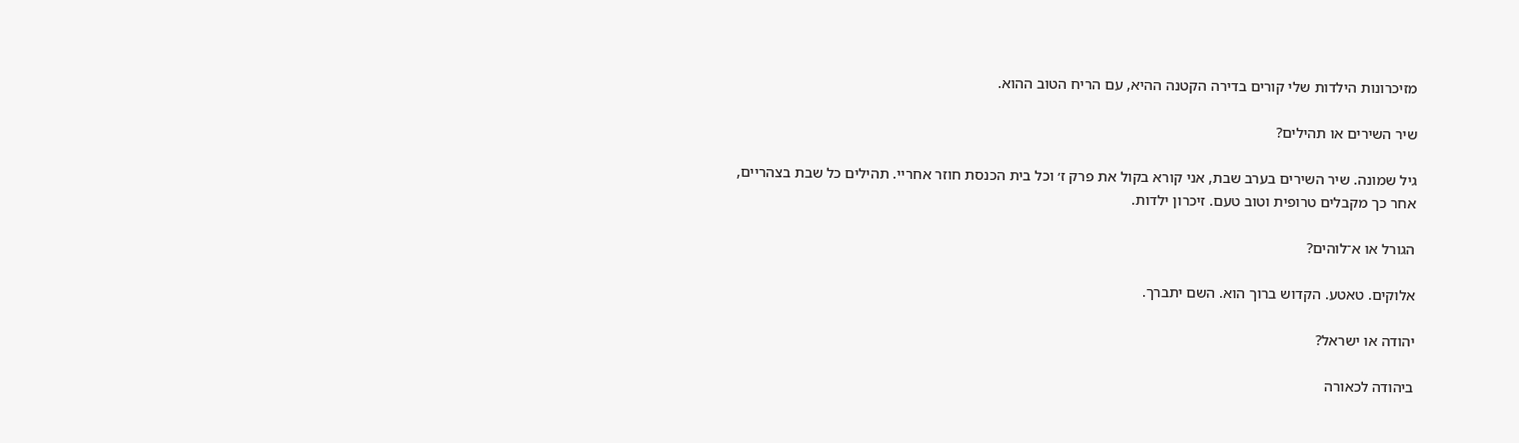מזיכרונות הילדות שלי קורים בדירה הקטנה ההיא, עם הריח הטוב ההוא.

שיר השירים או תהילים?

גיל שמונה. שיר השירים בערב שבת, אני קורא בקול את פרק ז׳ וכל בית הכנסת חוזר אחריי. תהילים כל שבת בצהריים, אחר כך מקבלים טרופית וטוב טעם. זיכרון ילדות.

הגורל או א־לוהים?

אלוקים. טאטע. הקדוש ברוך הוא. השם יתברך.

יהודה או ישראל?

ביהודה לכאורה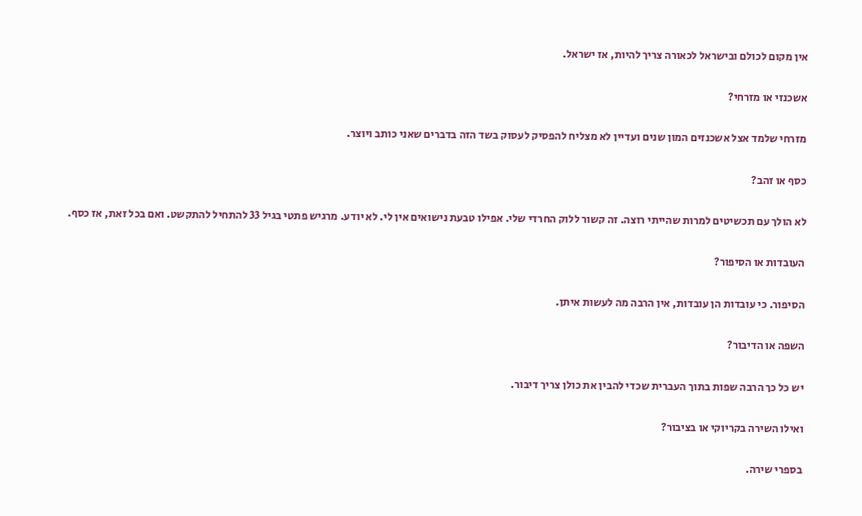אין מקום לכולם ובישראל לכאורה צריך להיות, אז ישראל.

אשכנזי או מזרחי?

מזרחי שלמד אצל אשכנזים המון שנים ועדיין לא מצליח להפסיק לעסוק בשד הזה בדברים שאני כותב ויוצר.

כסף או זהב?

לא הולך עם תכשיטים למרות שהייתי רוצה. זה קשור ללוק החרדי שלי. אפילו טבעת נישואים אין לי. לא יודע. מרגיש פתטי בגיל 33 להתחיל להתקשט. ואם בכל זאת, אז כסף.

העובדות או הסיפור?

הסיפור. כי עובדות הן עובדות, אין הרבה מה לעשות איתן.

השפה או הדיבור?

יש כל כך הרבה שפות בתוך העברית שכדי להבין את כולן צריך דיבור.

ואילו השירה בקריוקי או בציבור?

בספרי שירה.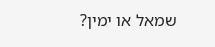שמאל או ימין?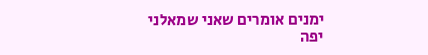ימנים אומרים שאני שמאלני יפה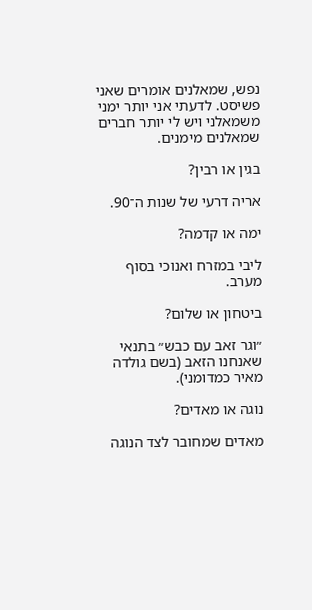נפש, שמאלנים אומרים שאני פשיסט. לדעתי אני יותר ימני משמאלני ויש לי יותר חברים שמאלנים מימנים.

בגין או רבין?

אריה דרעי של שנות ה־90.

ימה או קדמה?

ליבי במזרח ואנוכי בסוף מערב.

ביטחון או שלום?

״וגר זאב עם כבש״ בתנאי שאנחנו הזאב (בשם גולדה מאיר כמדומני).

נוגה או מאדים?

מאדים שמחובר לצד הנוגה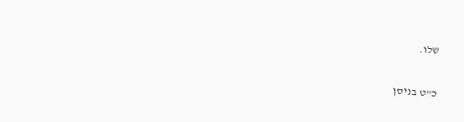שלו.

כ"ט בניסן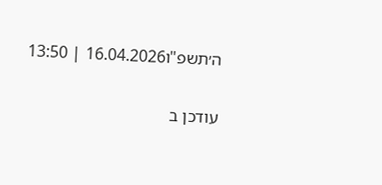ה׳תשפ"ו16.04.2026 | 13:50

עודכן ב